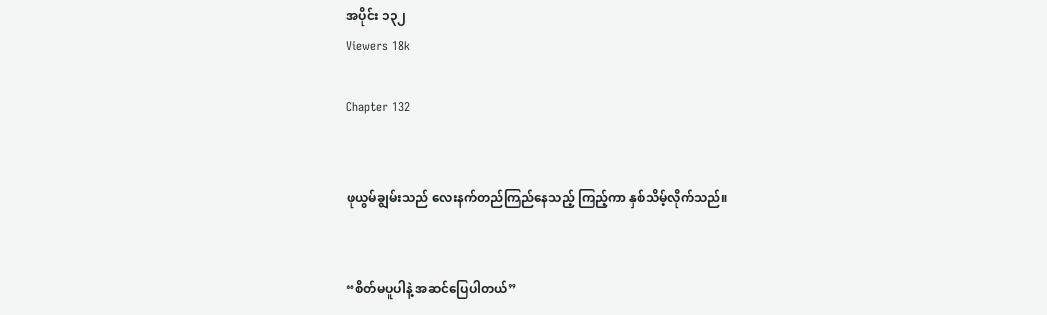အပိုင်း ၁၃၂
Viewers 18k

Chapter 132


ဖုယွမ်ချွမ်းသည် လေးနက်တည်ကြည်နေသည့် ကြည့်ကာ နှစ်သိမ့်လိုက်သည်။


“စိတ်မပူပါနဲ့ အဆင်ပြေပါတယ်”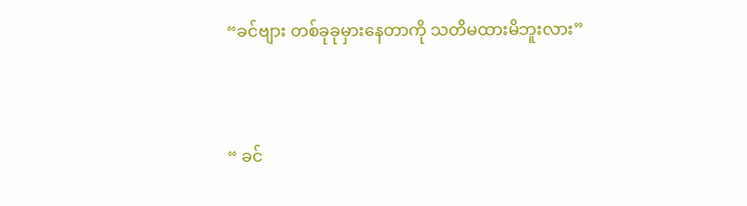“ခင်ဗျား တစ်ခုခုမှားနေတာကို သတိမထားမိဘူးလား”


“ ခင်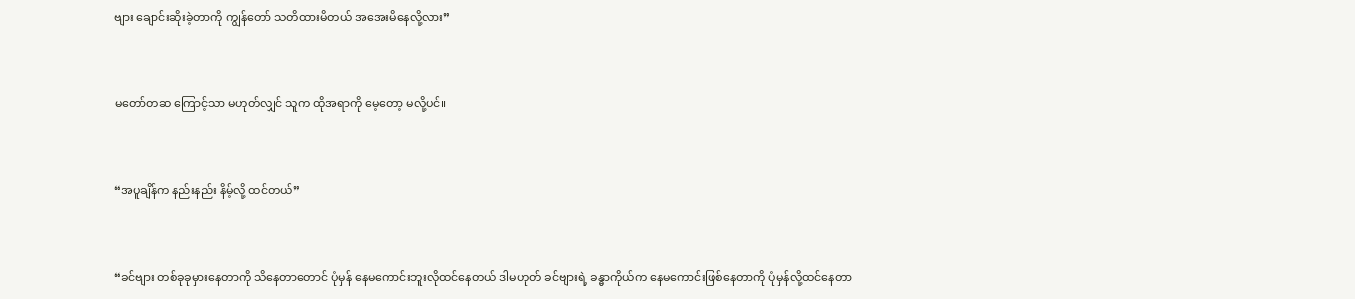ဗျား ချောင်းဆိုးခဲ့တာကို ကျွန်တော် သတိထားမိတယ် အအေးမိနေလို့လား”


မတော်တဆ ကြောင့်သာ မဟုတ်လျှင် သူက ထိုအရာကို မေ့တော့ မလို့ပင်။


“အပူချိန်က နည်းနည်း နိမ့်လို့ ထင်တယ်”


“ခင်ဗျား တစ်ခုခုမှားနေတာကို သိနေတာတောင် ပုံမှန် နေမကောင်းဘူးလိုထင်နေတယ် ဒါမဟုတ် ခင်ဗျားရဲ့ ခန္ဓာကိုယ်က နေမကောင်းဖြစ်နေတာကို ပုံမှန်လို့ထင်နေတာ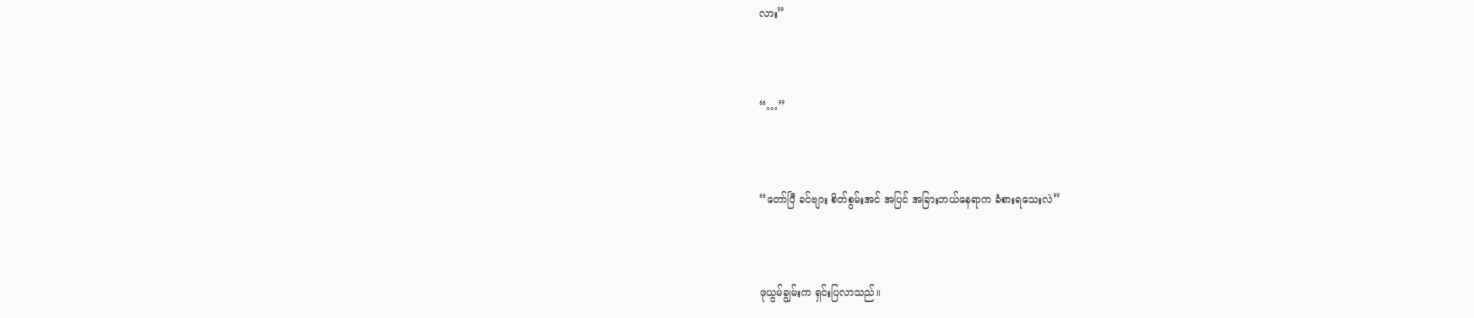လား”


“…”


“တော်ပြီ ခင်ဗျား စိတ်စွမ်းအင် အပြင် အခြားဘယ်နေရာက ခံစားရသေးလဲ”


ဖုယွမ်ချွမ်းက ရှင်းပြလာသည်။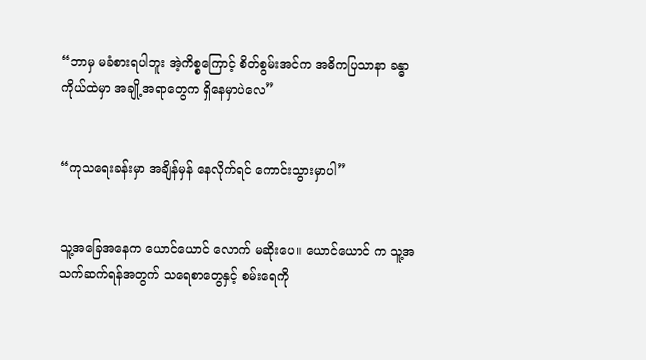“ဘာမှ မခံစားရပါဘူး အဲ့ကိစ္စကြောင့် စိတ်စွမ်းအင်က အဓိကပြသာနာ ခန္ဓာကိုယ်ထဲမှာ အချို့အရာတွေက ရှိနေမှာပဲလေ”


“ကုသရေးခန်းမှာ အချိန်မှန် နေလိုက်ရင် ကောင်းသွားမှာပါ”


သူ့အခြေအနေက ယောင်ယောင် လောက် မဆိုးပေ။ ယောင်ယောင် က သူ့အသက်ဆက်ရန်အတွက် သရေစာတွေနှင့် စမ်းရေကို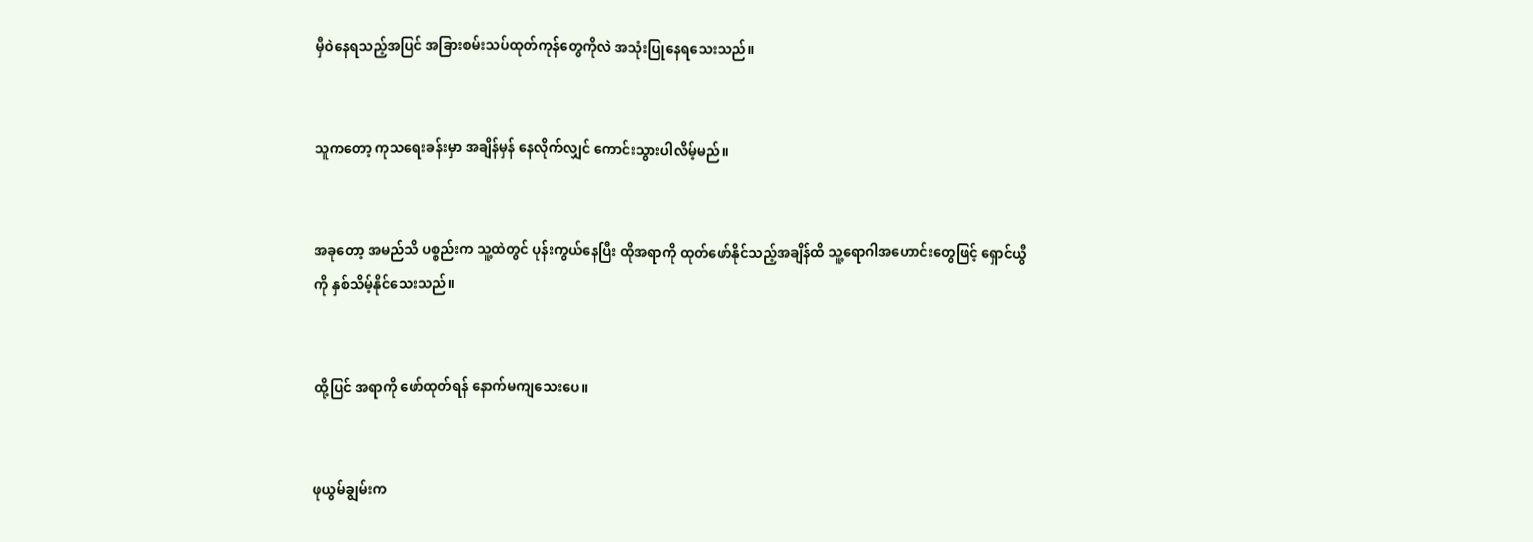မှီဝဲနေရသည့်အပြင် အခြားစမ်းသပ်ထုတ်ကုန်တွေကိုလဲ အသုံးပြုနေရသေးသည်။


သူကတော့ ကုသရေးခန်းမှာ အချိန်မှန် နေလိုက်လျှင် ကောင်းသွားပါလိမ့်မည်။


အခုတော့ အမည်သိ ပစ္စည်းက သူ့ထဲတွင် ပုန်းကွယ်နေပြီး ထိုအရာကို ထုတ်ဖော်နိုင်သည့်အချိန်ထိ သူ့ရောဂါအဟောင်းတွေဖြင့် ရှောင်ယွီကို နှစ်သိမ့်နိုင်သေးသည်။


ထို့ပြင် အရာကို ဖော်ထုတ်ရန် နောက်မကျသေးပေ။


ဖုယွမ်ချွမ်းက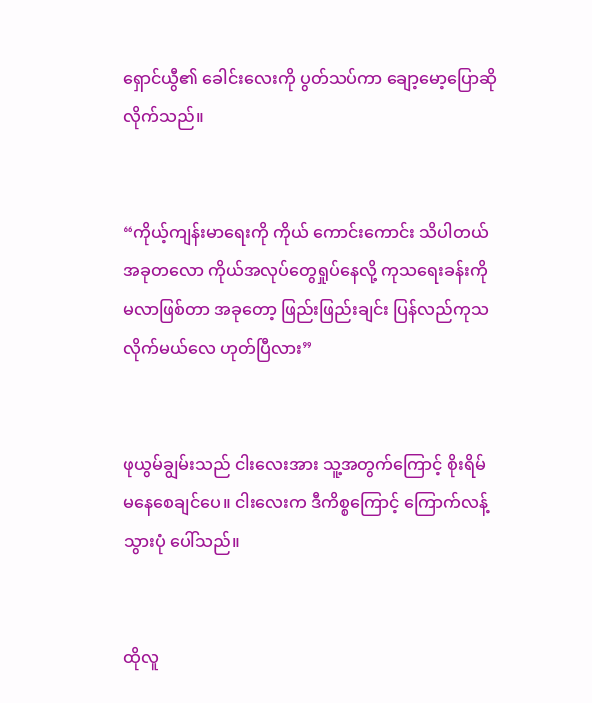ရှောင်ယွီ၏ ခေါင်းလေးကို ပွတ်သပ်ကာ ချော့မော့ပြောဆိုလိုက်သည်။


“ကိုယ့်ကျန်းမာရေးကို ကိုယ် ကောင်းကောင်း သိပါတယ် အခုတလော ကိုယ်အလုပ်တွေရှုပ်နေလို့ ကုသရေးခန်းကို မလာဖြစ်တာ အခုတော့ ဖြည်းဖြည်းချင်း ပြန်လည်ကုသလိုက်မယ်လေ ဟုတ်ပြီလား”


ဖုယွမ်ချွမ်းသည် ငါးလေးအား သူ့အတွက်ကြောင့် စိုးရိမ် မနေစေချင်ပေ။ ငါးလေးက ဒီကိစ္စကြောင့် ကြောက်လန့်သွားပုံ ပေါ်သည်။


ထိုလူ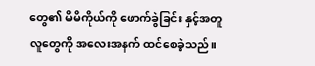တွေ၏ မိမိကိုယ်ကို ဖောက်ခွဲခြင်း နှင့်အတူ လူတွေကို အလေးအနက် ထင်စေခဲ့သည်။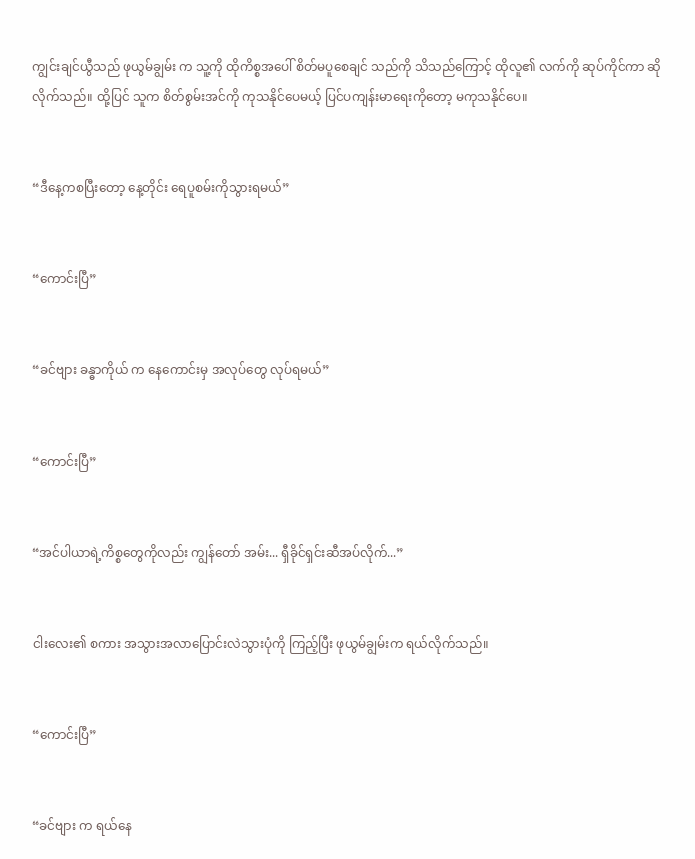ကျွင်းချင်ယွီသည် ဖုယွမ်ချွမ်း က သူ့ကို ထိုကိစ္စအပေါ် စိတ်မပူစေချင် သည်ကို သိသည်ကြောင့် ထိုလူ၏ လက်ကို ဆုပ်ကိုင်ကာ ဆိုလိုက်သည်။ ထို့ပြင် သူက စိတ်စွမ်းအင်ကို ကုသနိုင်ပေမယ့် ပြင်ပကျန်းမာရေးကိုတော့ မကုသနိုင်ပေ။


“ဒီနေ့ကစပြီးတော့ နေ့တိုင်း ရေပူစမ်းကိုသွားရမယ်”


“ကောင်းပြီ”


“ခင်ဗျား ခန္ဓာကိုယ် က နေကောင်းမှ အလုပ်တွေ လုပ်ရမယ်”


“ကောင်းပြီ”


“အင်ပါယာရဲ့ကိစ္စတွေကိုလည်း ကျွန်တော် အမ်း... ရှီခိုင်ရှင်းဆီအပ်လိုက်...”


ငါးလေး၏ စကား အသွားအလာပြောင်းလဲသွားပုံကို ကြည့်ပြီး ဖုယွမ်ချွမ်းက ရယ်လိုက်သည်။


“ကောင်းပြီ”


“ခင်ဗျား က ရယ်နေ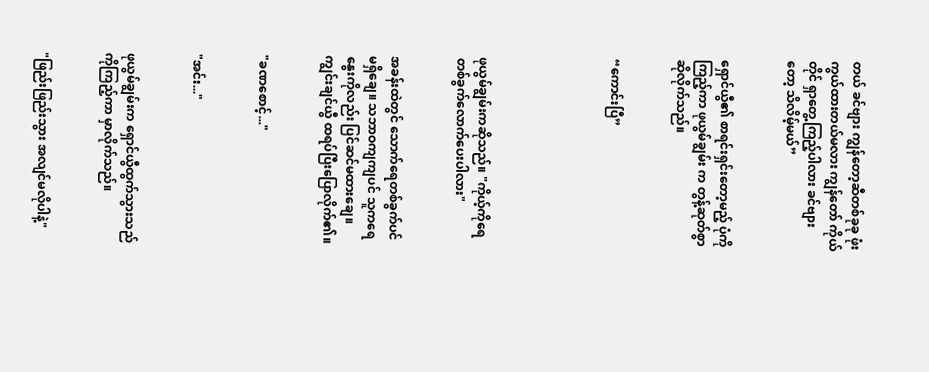တယ် ခင်ဗျား ကျွန်တော့ဆီတစ်ခုခု ဖုံးကွယ်ထားတယ်မလား ကျွန်တော် ကိုယ်တိုင် ရှာတွေ့ကြည့်ပါလား ခင်ဗျားတော့ သိလိမ့်မယ်”


ရှောင်ယွီ၏ စာရင်းရှင်းတော့မည့် ပုံကို ကြည့်ကာ ဖုယွမ်ချွမ်း က တွန့်ဆုတ်စွာ ဆိုလိုက်သည်။


“ကောင်းပြီ”





ဖုယွမ်ချွမ်းကဆိုသည်။ "ကိုယ့်ကိုရေတစ်ခွက်လောက်ပေးပါလား"


အခန်းထဲတွင် သောက်ရေတစ်ခွက်ပင်မရှိချေ။ သဘာဝကျကျပင် သူကရေနွေးကိုလည်း ပြင်ဆင်မထားချေ။ ကျွင်းချင်ယွီ ထရပ်ပြီးပြောလိုက်၏။


"ခဏစောင့်..."


"အင်း..."


ဖုယွမ်ချွမ်းက ရှောင်ယွီထွက်သွားသည်ကိုကြည့်ကာ မှာလိုက်သည်။


"ဖြည်းဖြည်းသွား အလျင်မလိုပါနဲ့"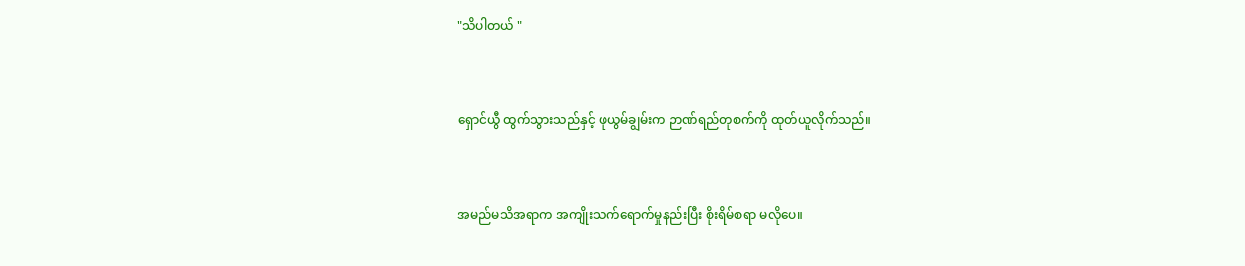"သိပါတယ် "


ရှောင်ယွီ ထွက်သွားသည်နှင့် ဖုယွမ်ချွမ်းက ဉာဏ်ရည်တုစက်ကို ထုတ်ယူလိုက်သည်။


အမည်မသိအရာက အကျိုးသက်ရောက်မှုနည်းပြီး စိုးရိမ်စရာ မလိုပေ။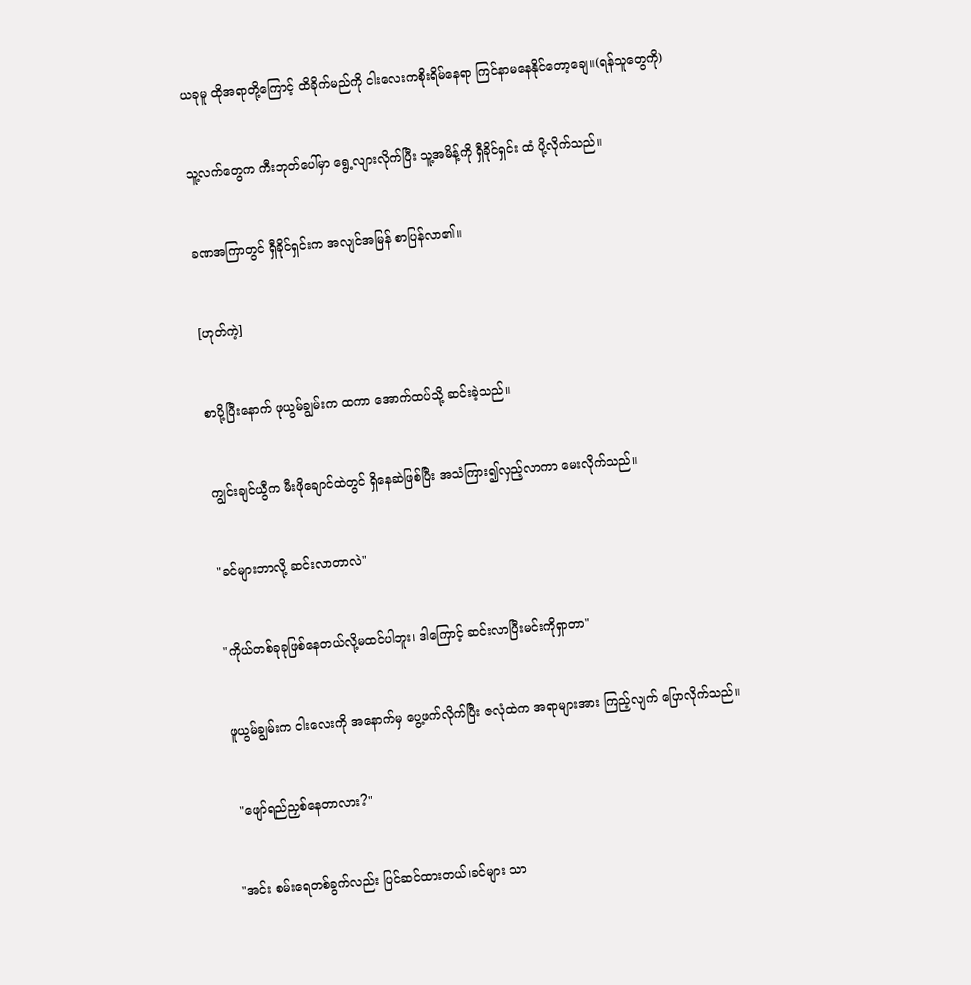ယခုမူ ထိုအရာတို့ကြောင့် ထိခိုက်မည်ကို ငါးလေးကစိုးရိမ်နေရာ ကြင်နာမနေနိုင်တော့ချေ။(ရန်သူတွေကို)


သူ့လက်တွေက ကီးဘုတ်ပေါ်မှာ ရွေ့လျားလိုက်ပြီး သူ့အမိန့်ကို ရှီခိုင်ရှင်း ထံ ပို့လိုက်သည်။


ခဏအကြာတွင် ရှီခိုင်ရှင်းက အလျင်အမြန် စာပြန်လာ၏။


[ဟုတ်ကဲ့]


စာပို့ပြီးနောက် ဖုယွမ်ချွမ်းက ထကာ အောက်ထပ်သို့ ဆင်းခဲ့သည်။


ကျွင်းချင်ယွီက မီးဖိုချောင်ထဲတွင် ရှိနေဆဲဖြစ်ပြီး အသံကြား၍လှည့်လာကာ မေးလိုက်သည်။


"ခင်များဘာလို့ ဆင်းလာတာလဲ"


"ကိုယ်တစ်ခုခုဖြစ်နေတယ်လို့မထင်ပါဘူး၊ ဒါကြောင့် ဆင်းလာပြီးမင်းကိုရှာတာ"


ဖူယွမ်ချွမ်းက ငါးလေးကို အနောက်မှ ပွေ့ဖက်လိုက်ပြီး ဇလုံထဲက အရာများအား ကြည့်လျက် ပြောလိုက်သည်။


 "ဖျော်ရည်ညှစ်နေတာလား?"


"အင်း စမ်းရေတစ်ခွက်လည်း ပြင်ဆင်ထားတယ်၊ခင်များ သာ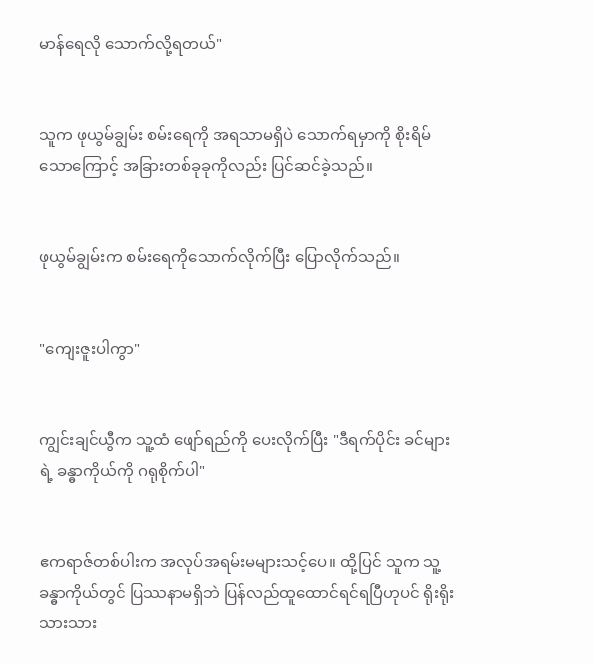မာန်ရေလို သောက်လို့ရတယ်"


သူက ဖုယွမ်ချွမ်း စမ်းရေကို အရသာမရှိပဲ သောက်ရမှာကို စိုးရိမ်သောကြောင့် အခြားတစ်ခုခုကိုလည်း ပြင်ဆင်ခဲ့သည်။


ဖုယွမ်ချွမ်းက စမ်းရေကိုသောက်လိုက်ပြီး ပြောလိုက်သည်။


"ကျေးဇူးပါကွာ"


ကျွင်းချင်ယွီက သူ့ထံ ဖျော်ရည်ကို ပေးလိုက်ပြီး "ဒီရက်ပိုင်း ခင်များရဲ့ ခန္ဓာကိုယ်ကို ဂရုစိုက်ပါ"


ဧကရာဇ်တစ်ပါးက အလုပ်အရမ်းမများသင့်ပေ။ ထို့ပြင် သူက သူ့ခန္ဓာကိုယ်တွင် ပြဿနာမရှိဘဲ ပြန်လည်ထူထောင်ရင်ရပြီဟုပင် ရိုးရိုးသားသား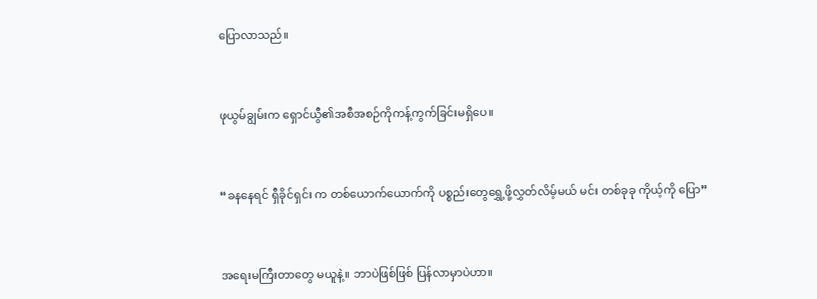ပြောလာသည်။


ဖုယွမ်ချွမ်းက ရှောင်ယွီ၏အစီအစဉ်ကိုကန့်ကွက်ခြင်းမရှိပေ။


“ခနနေရင် ရှီခိုင်ရှင်း က တစ်ယောက်ယောက်ကို ပစ္စည်းတွေရွှေ့ဖို့လွှတ်လိမ့်မယ် မင်း တစ်ခုခု ကိုယ့်ကို ပြော”


အရေးမကြီးတာတွေ မယူနဲ့။ ဘာပဲဖြစ်ဖြစ် ပြန်လာမှာပဲဟာ။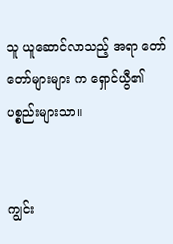သူ ယူဆောင်လာသည့် အရာ တော်တော်များများ က ရှောင်ယွီ၏ ပစ္စည်းများသာ။


ကျွင်း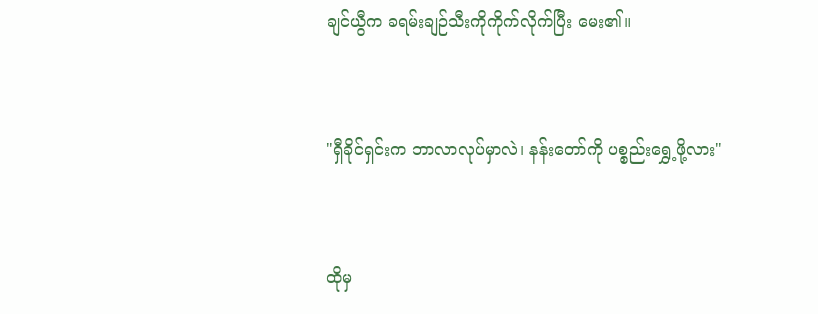ချင်ယွီက ခရမ်းချဉ်သီးကိုကိုက်လိုက်ပြီး မေး၏။


"ရှီခိုင်ရှင်းက ဘာလာလုပ်မှာလဲ၊ နန်းတော်ကို ပစ္စည်းရွှေ့ဖို့လား"


ထိုမှ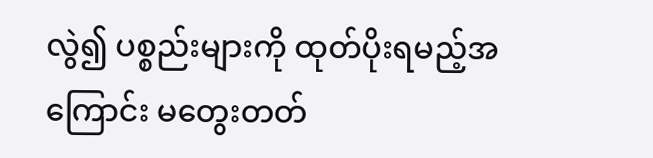လွဲ၍ ပစ္စည်းများကို ထုတ်ပိုးရမည့်အကြောင်း မတွေးတတ်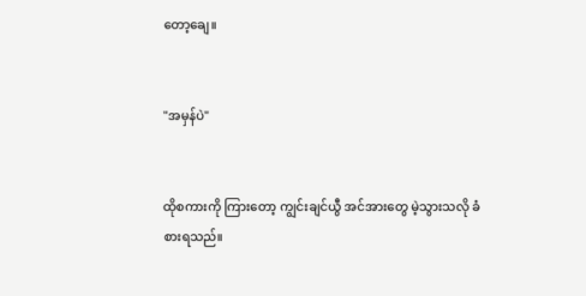တော့ချေ။


"အမှန်ပဲ"


ထိုစကားကို ကြားတော့ ကျွင်းချင်ယွီ အင်အားတွေ မဲ့သွားသလို ခံစားရသည်။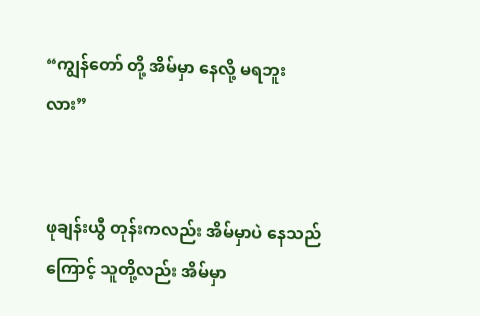“ကျွန်တော် တို့ အိမ်မှာ နေလို့ မရဘူးလား”


ဖုချန်းယွီ တုန်းကလည်း အိမ်မှာပဲ နေသည်ကြောင့် သူတို့လည်း အိမ်မှာ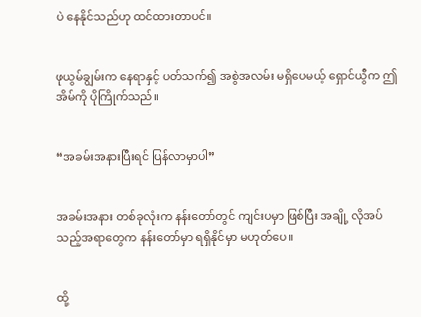ပဲ နေနိုင်သည်ဟု ထင်ထားတာပင်။


ဖုယွမ်ချွမ်းက နေရာနှင့် ပတ်သက်၍ အစွဲအလမ်း မရှိပေမယ့် ရှောင်ယွီက ဤအိမ်ကို ပိုကြိုက်သည်။


“အခမ်းအနားပြီးရင် ပြန်လာမှာပါ”


အခမ်းအနား တစ်ခုလုံးက နန်းတော်တွင် ကျင်းပမှာ ဖြစ်ပြီး အချို့ လိုအပ်သည့်အရာတွေက နန်းတော်မှာ ရရှိနိုင်မှာ မဟုတ်ပေ။


ထို့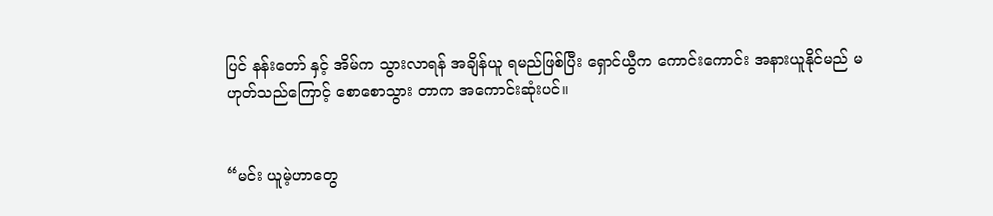ပြင် နန်းတော် နှင့် အိမ်က သွားလာရန် အချိန်ယူ ရမည်ဖြစ်ပြီး ရှောင်ယွီက ကောင်းကောင်း အနားယူနိုင်မည် မဟုတ်သည်ကြောင့် စောစောသွား တာက အကောင်းဆုံးပင်။


“မင်း ယူမဲ့ဟာတွေ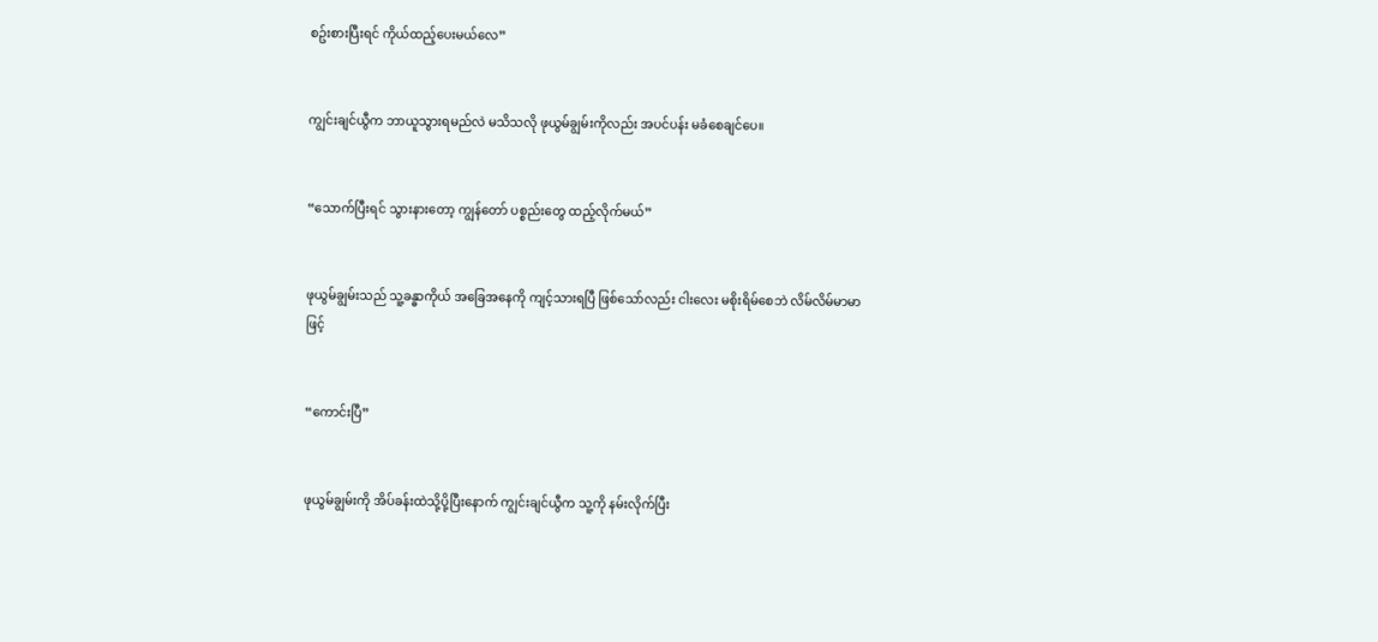စဥ်းစားပြီးရင် ကိုယ်ထည့်ပေးမယ်လေ”


ကျွင်းချင်ယွီက ဘာယူသွားရမည်လဲ မသိသလို ဖုယွမ်ချွမ်းကိုလည်း အပင်ပန်း မခံစေချင်ပေ။


“သောက်ပြီးရင် သွားနားတော့ ကျွန်တော် ပစ္စည်းတွေ ထည့်လိုက်မယ်”


ဖုယွမ်ချွမ်းသည် သူ့ခန္ဓာကိုယ် အခြေအနေကို ကျင့်သားရပြီ ဖြစ်သော်လည်း ငါးလေး မစိုးရိမ်စေဘဲ လိမ်လိမ်မာမာ ဖြင့်


“ကောင်းပြီ”


ဖုယွမ်ချွမ်းကို အိပ်ခန်းထဲသို့ပို့ပြီးနောက် ကျွင်းချင်ယွီက သူ့ကို နမ်းလိုက်ပြီး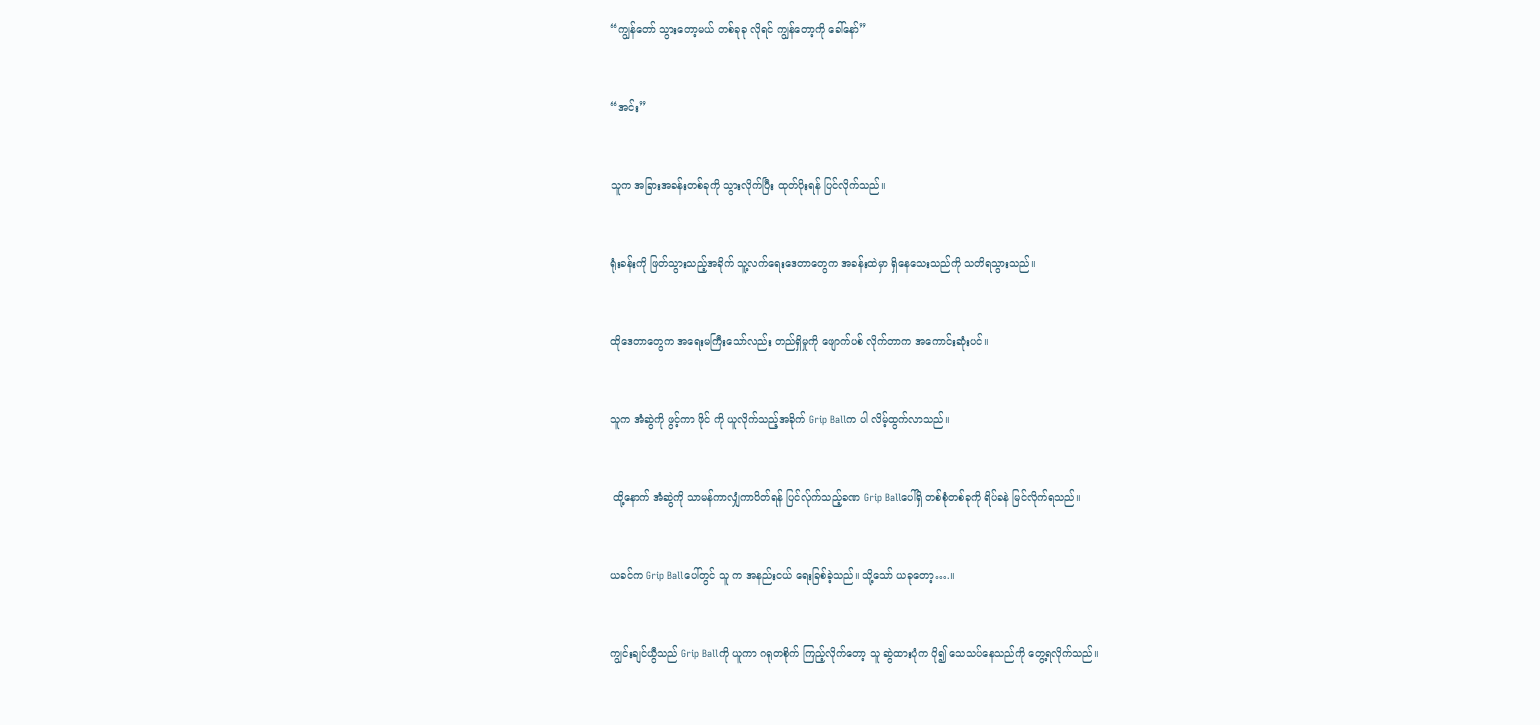“ကျွန်တော် သွားတော့မယ် တစ်ခုခု လိုရင် ကျွန်တော့ကို ခေါ်နော်”


“အင်း”


သူက အခြားအခန်းတစ်ခုကို သွားလိုက်ပြီး ထုတ်ပိုးရန် ပြင်လိုက်သည်။


ရုံးခန်းကို ဖြတ်သွားသည့်အခိုက် သူ့လက်ရေးဒေတာတွေက အခန်းထဲမှာ ရှိနေသေးသည်ကို သတိရသွားသည်။


ထိုဒေတာတွေက အရေးမကြီးသော်လည်း တည်ရှိမှုကို ဖျောက်ပစ် လိုက်တာက အကောင်းဆုံးပင်။


သူက အံဆွဲကို ဖွင့်ကာ ဖိုင် ကို ယူလိုက်သည့်အခိုက် Grip Ballက ပါ လိမ့်ထွက်လာသည်။


 ထို့နောက် အံဆွဲကို သာမန်ကာလျှံကာပိတ်ရန် ပြင်လ်ုက်သည့်ခဏ Grip Ballပေါ်ရှိ တစ်စုံတစ်ခုကို ရိပ်ခနဲ မြင်လိုက်ရသည်။


ယခင်က Grip Ballပေါ်တွင် သူ က အနည်းငယ် ရေးခြစ်ခဲ့သည်။ သို့သော် ယခုတော့….။


ကျွင်းချင်ယွီသည် Grip Ballကို ယူကာ ဂရုတစိုက် ကြည့်လိုက်တော့ သူ ဆွဲထားပုံက ပို၍ သေသပ်နေသည်ကို တွေ့ရလိုက်သည်။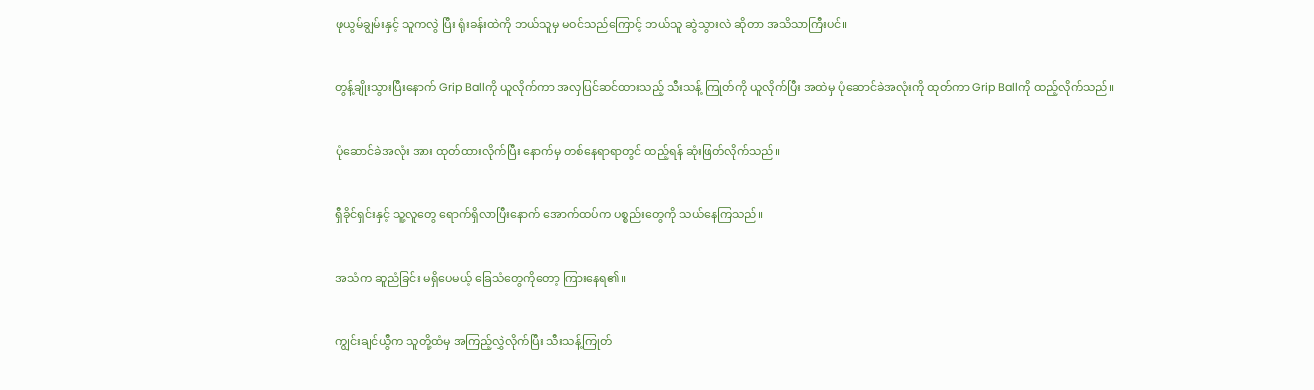ဖုယွမ်ချွမ်းနှင့် သူကလွဲ ပြီး ရုံးခန်းထဲကို ဘယ်သူမှ မဝင်သည်ကြောင့် ဘယ်သူ ဆွဲသွားလဲ ဆိုတာ အသိသာကြီးပင်။


တွန့်ချိုးသွားပြီးနောက် Grip Ballကို ယူလိုက်ကာ အလှပြင်ဆင်ထားသည့် သီးသန့် ကြုတ်ကို ယူလိုက်ပြီး အထဲမှ ပုံဆောင်ခဲအလုံးကို ထုတ်ကာ Grip Ballကို ထည့်လိုက်သည်။


ပုံဆောင်ခဲအလုံး အား ထုတ်ထားလိုက်ပြီး နောက်မှ တစ်နေရာရာတွင် ထည့်ရန် ဆုံးဖြတ်လိုက်သည်။


ရှီခိုင်ရှင်းနှင့် သူ့လူတွေ ရောက်ရှိလာပြီးနောက် အောက်ထပ်က ပစ္စည်းတွေကို သယ်နေကြသည်။


အသံက ဆူညံခြင်း မရှိပေမယ့် ခြေသံတွေကိုတော့ ကြားနေရ၏။


ကျွင်းချင်ယွီက သူတို့ထံမှ အကြည့်လွှဲလိုက်ပြီး သီးသန့်ကြုတ်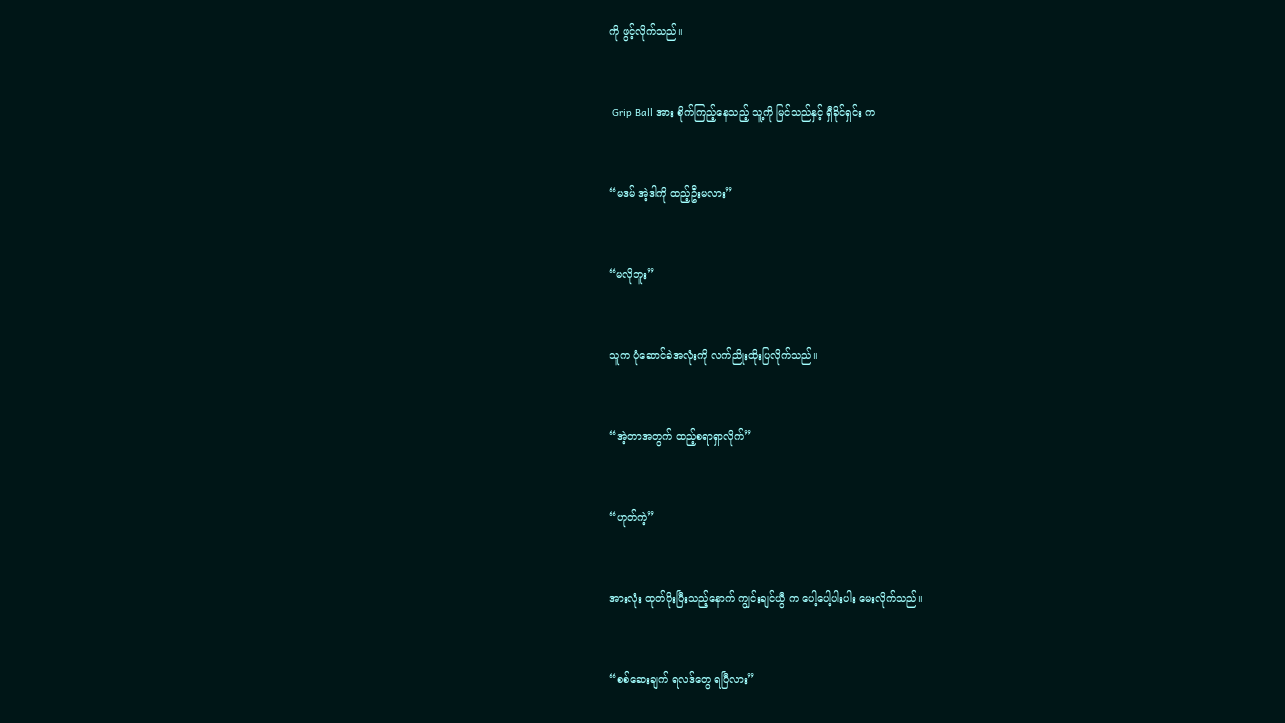ကို ဖွင့်လိုက်သည်။


 Grip Ball အား စိုက်ကြည့်နေသည့် သူ့ကို မြင်သည်နှင့် ရှီခိုင်ရှင်း က


“မဒမ် အဲ့ဒါကို ထည့်ဦးမလား”


“မလိုဘူး”


သူက ပုံဆောင်ခဲအလုံးကို လက်ညိုးထိုးပြလိုက်သည်။


“အဲ့တာအတွက် ထည့်စရာရှာလိုက်”


“ဟုတ်ကဲ့”


အားလုံး ထုတ်ပိုးပြီးသည့်နောက် ကျွင်းချင်ယွီ က ပေါ့ပေါ့ပါးပါး မေးလိုက်သည်။


“စစ်ဆေးချက် ရလဒ်တွေ ရပြီလား”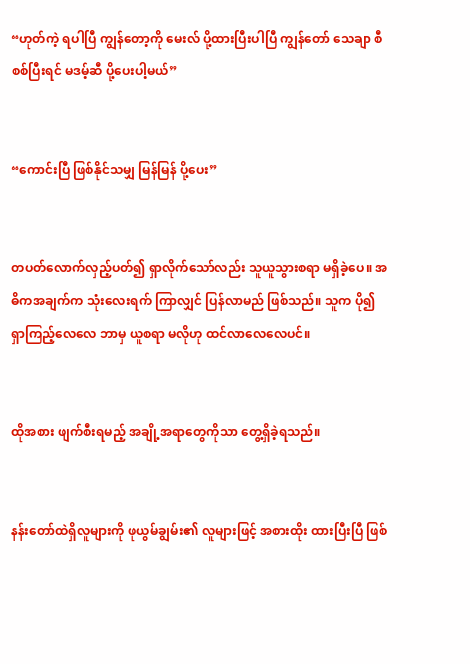“ဟုတ်ကဲ့ ရပါပြီ ကျွန်တော့ကို မေးလ် ပို့ထားပြီးပါပြီ ကျွန်တော် သေချာ စီစစ်ပြီးရင် မဒမ့်ဆီ ပို့ပေးပါ့မယ်”


“ကောင်းပြီ ဖြစ်နိုင်သမျှ မြန်မြန် ပို့ပေး”


တပတ်လောက်လှည့်ပတ်၍ ရှာလိုက်သော်လည်း သူယူသွားစရာ မရှိခဲ့ပေ။ အဓိကအချက်က သုံးလေးရက် ကြာလျှင် ပြန်လာမည် ဖြစ်သည်။ သူက ပို၍ ရှာကြည့်လေလေ ဘာမှ ယူစရာ မလိုဟု ထင်လာလေလေပင်။


ထိုအစား ဖျက်စီးရမည့် အချို့အရာတွေကိုသာ တွေ့ရှိခဲ့ရသည်။


နန်းတော်ထဲရှိလူများကို ဖုယွမ်ချွမ်း၏ လူများဖြင့် အစားထိုး ထားပြီးပြီ ဖြစ်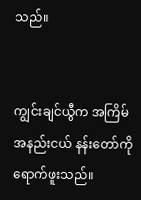သည်။


ကျွင်းချင်ယွီက အကြိမ်အနည်းငယ် နန်းတော်ကို ရောက်ဖူးသည်။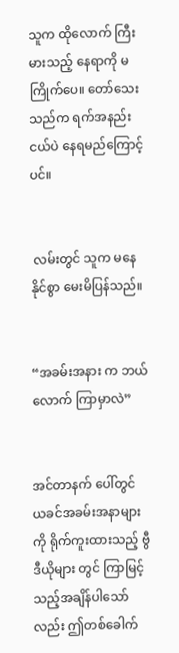သူက ထိုလောက် ကြီးမားသည့် နေရာကို မကြိုက်ပေ။ တော်သေးသည်က ရက်အနည်းငယ်ပဲ နေရမည်ကြောင့်ပင်။


 လမ်းတွင် သူက မနေနိုင်စွာ မေးမိပြန်သည်။


“အခမ်းအနား က ဘယ်လောက် ကြာမှာလဲ”


အင်တာနက် ပေါ်တွင် ယခင်အခမ်းအနာများကို ရိုက်ကူးထားသည့် ဗွီဒီယိုများ တွင် ကြာမြင့်သည့်အချိန်ပါသော်လည်း ဤတစ်ခေါက်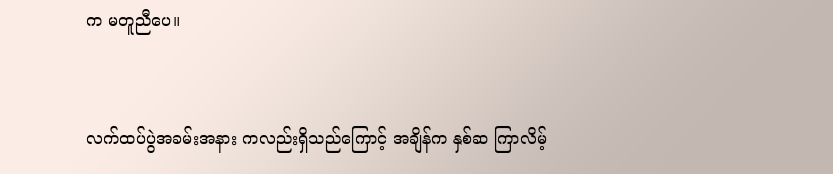က မတူညီပေ။


လက်ထပ်ပွဲအခမ်းအနား ကလည်းရှိသည်ကြောင့် အချိန်က နှစ်ဆ ကြာလိမ့်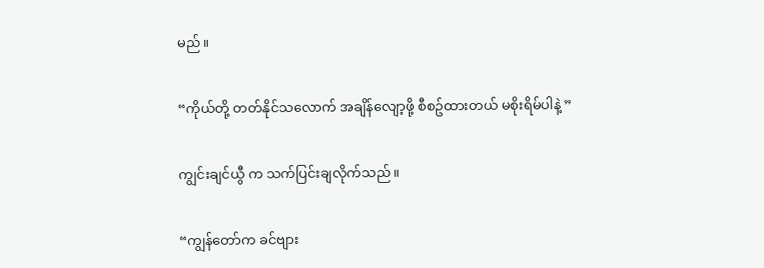မည်။


“ကိုယ်တို့ တတ်နိုင်သလောက် အချိန်လျော့ဖို့ စီစဥ်ထားတယ် မစိုးရိမ်ပါနဲ့ ”


ကျွင်းချင်ယွီ က သက်ပြင်းချလိုက်သည်။


“ကျွန်တော်က ခင်ဗျား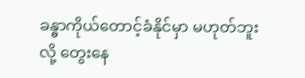ခန္ဓာကိုယ်တောင့်ခံနိုင်မှာ မဟုတ်ဘူးလို့ တွေးနေ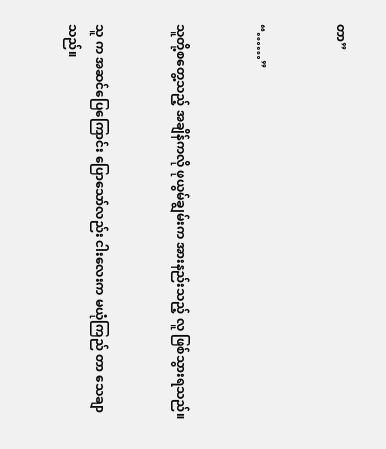တာ”


“……”


သူတို့စတွေ့သည့် အချိန်ကလို ဖုယွမ်ချွမ်းက အားနည်းသည့် လူ ဖြစ်သွားရသည်။


သူ က အဆင်ပြေကြောင်း ပြောသော်လည်း ငါးလေးက မယုံကြည် တာ သေချာသည်။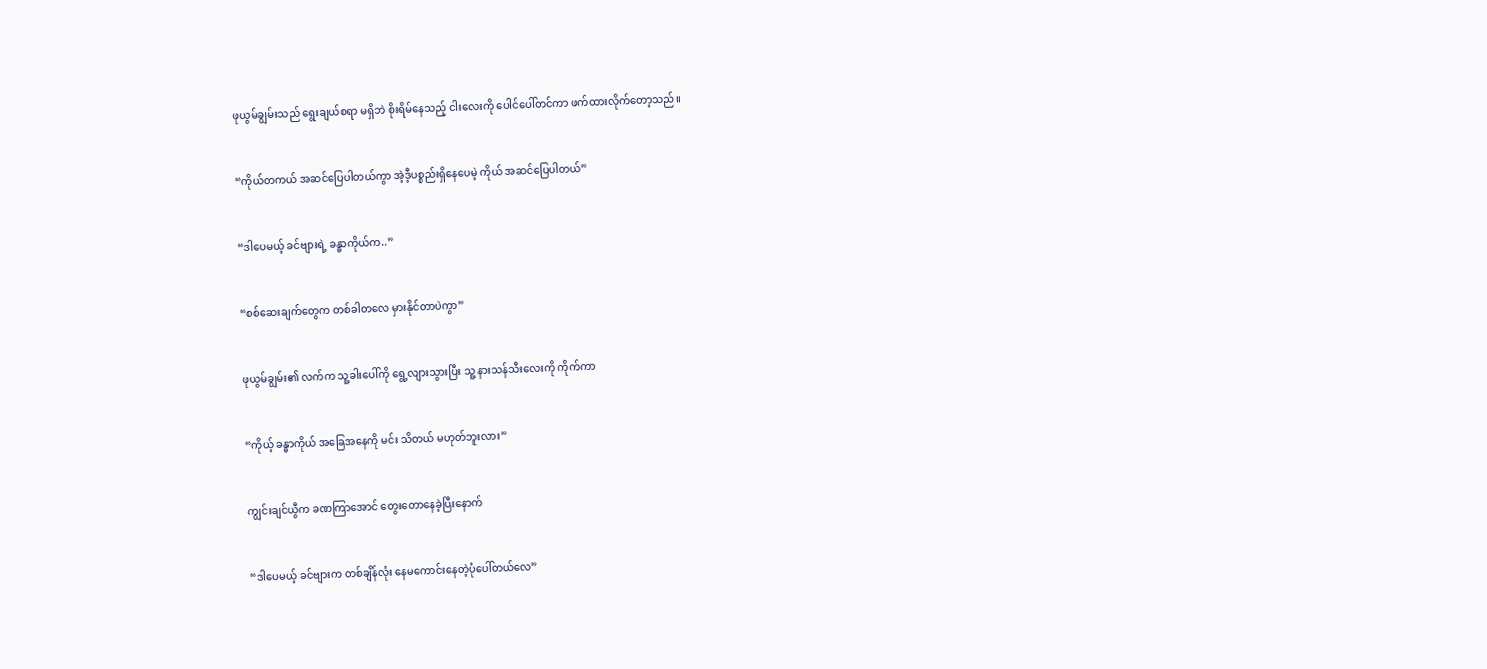ဖုယွမ်ချွမ်းသည် ရွေးချယ်စရာ မရှိဘဲ စိုးရိမ်နေသည့် ငါးလေးကို ပေါင်ပေါ်တင်ကာ ဖက်ထားလိုက်တော့သည်။


“ကိုယ်တကယ် အဆင်ပြေပါတယ်ကွာ အဲ့ဒီ့ပစ္စည်းရှိနေပေမဲ့ ကိုယ် အဆင်ပြေပါတယ်”


“ဒါပေမယ့် ခင်ဗျားရဲ့ ခန္ဓာကိုယ်က..”


“စစ်ဆေးချက်တွေက တစ်ခါတလေ မှားနိုင်တာပဲကွာ”


ဖုယွမ်ချွမ်း၏ လက်က သူ့ခါးပေါ်ကို ရွေ့လျားသွားပြီး သူ့ နားသန်သီးလေးကို ကိုက်ကာ


“ကိုယ့် ခန္ဓာကိုယ် အခြေအနေကို မင်း သိတယ် မဟုတ်ဘူးလား”


ကျွင်းချင်ယွီက ခဏကြာအောင် တွေးတောနေခဲ့ပြီးနောက်


“ဒါပေမယ့် ခင်ဗျားက တစ်ချိန်လုံး နေမကောင်းနေတဲ့ပုံပေါ်တယ်လေ”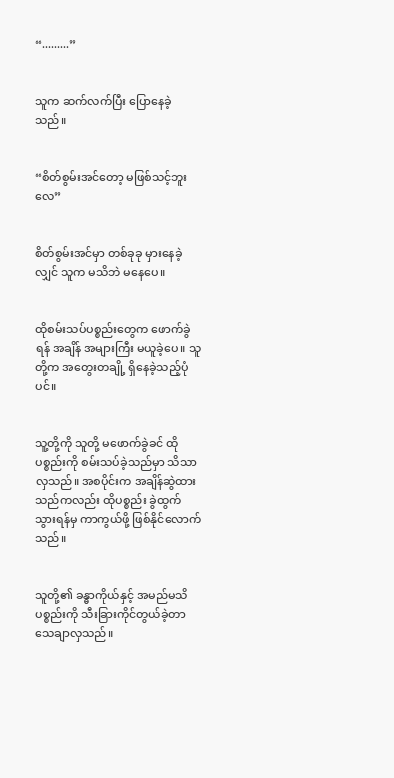“.........”


သူက ဆက်လက်ပြီး ပြောနေခဲ့သည်။


“စိတ်စွမ်းအင်တော့ မဖြစ်သင့်ဘူးလေ”


စိတ်စွမ်းအင်မှာ တစ်ခုခု မှားနေခဲ့လျှင် သူက မသိဘဲ မနေပေ။


ထိုစမ်းသပ်ပစ္စည်းတွေက ဖောက်ခွဲရန် အချိန် အများကြီး မယူခဲ့ပေ။ သူတို့က အတွေးတချို့ ရှိနေခဲ့သည့်ပုံပင်။


သူ့တို့ကို သူတို့ မဖောက်ခွဲခင် ထိုပစ္စည်းကို စမ်းသပ်ခဲ့သည်မှာ သိသာလှသည်။ အစပိုင်းက အချိန်ဆွဲထားသည်ကလည်း ထိုပစ္စည်း ခွဲထွက်သွားရန်မှ ကာကွယ်ဖို့ ဖြစ်နိုင်လောက်သည်။


သူတို့၏ ခန္ဓာကိုယ်နှင့် အမည်မသိပစ္စည်းကို သီးခြားကိုင်တွယ်ခဲ့တာ သေချာလှသည်။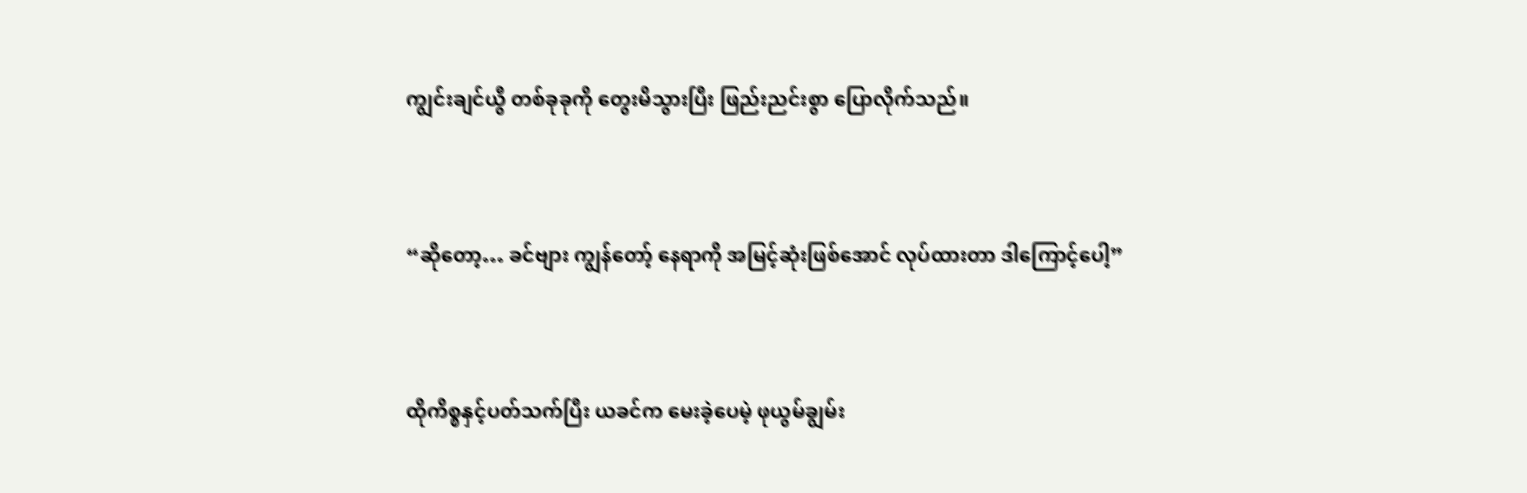ကျွင်းချင်ယွီ တစ်ခုခုကို တွေးမိသွားပြီး ဖြည်းညင်းစွာ ပြောလိုက်သည်။


“ဆိုတော့… ခင်ဗျား ကျွန်တော့် နေရာကို အမြင့်ဆုံးဖြစ်အောင် လုပ်ထားတာ ဒါကြောင့်ပေါ့”


ထိုကိစ္စနှင့်ပတ်သက်ပြီး ယခင်က မေးခဲ့ပေမဲ့ ဖုယွမ်ချွမ်း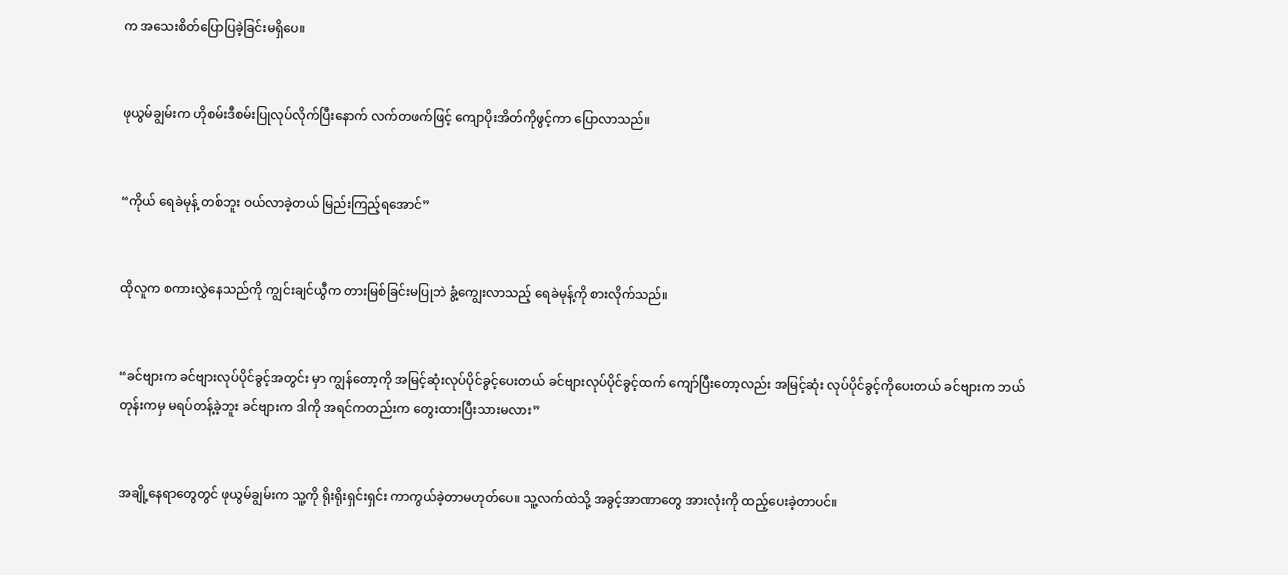က အသေးစိတ်ပြောပြခဲ့ခြင်းမရှိပေ။


ဖုယွမ်ချွမ်းက ဟိုစမ်းဒီစမ်းပြုလုပ်လိုက်ပြီးနောက် လက်တဖက်ဖြင့် ကျောပိုးအိတ်ကိုဖွင့်ကာ ပြောလာသည်။


“ကိုယ် ရေခဲမုန့် တစ်ဘူး ဝယ်လာခဲ့တယ် မြည်းကြည့်ရအောင်”


ထိုလူက စကားလွှဲနေသည်ကို ကျွင်းချင်ယွီက တားမြစ်ခြင်းမပြုဘဲ ခွံ့ကျွေးလာသည့် ရေခဲမုန့်ကို စားလိုက်သည်။


“ခင်ဗျားက ခင်ဗျားလုပ်ပိုင်ခွင့်အတွင်း မှာ ကျွန်တော့ကို အမြင့်ဆုံးလုပ်ပိုင်ခွင့်ပေးတယ် ခင်ဗျားလုပ်ပိုင်ခွင့်ထက် ကျော်ပြီးတော့လည်း အမြင့်ဆုံး လုပ်ပိုင်ခွင့်ကိုပေးတယ် ခင်ဗျားက ဘယ်တုန်းကမှ မရပ်တန့်ခဲ့ဘူး ခင်ဗျားက ဒါကို အရင်ကတည်းက တွေးထားပြီးသားမလား”


အချို့နေရာတွေတွင် ဖုယွမ်ချွမ်းက သူ့ကို ရိုးရိုးရှင်းရှင်း ကာကွယ်ခဲ့တာမဟုတ်ပေ။ သူ့လက်ထဲသို့ အခွင့်အာဏာတွေ အားလုံးကို ထည့်ပေးခဲ့တာပင်။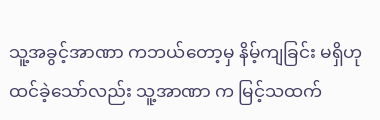သူ့အခွင့်အာဏာ ကဘယ်တော့မှ နိမ့်ကျခြင်း မရှိဟု ထင်ခဲ့သော်လည်း သူ့အာဏာ က မြင့်သထက်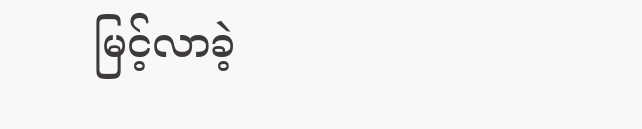မြင့်လာခဲ့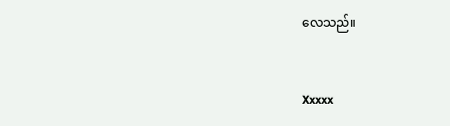လေသည်။


Xxxxx